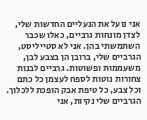אני נועל את הנעליים החדשות שלי, לצדן מונחות גרביים, כאלו שכבר השתמשתי בהן. אני לא סטייליסט, הגרביים שלי, ברובן הן בצבע לבן, משעממות ופשוטות. גרביים לבנות צחורות נוטות לספח לעצמן כל כתם וכל צבע, כל טיפת אבק הופכת ללכלוך. הגרביים שלי נקיות, אני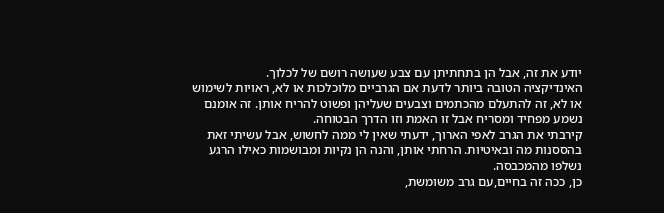יודע את זה, אבל הן בתחתיתן עם צבע שעושה רושם של לכלוך.
האינדיקציה הטובה ביותר לדעת אם הגרביים מלוכלכות או לא, ראויות לשימוש או לא, זה להתעלם מהכתמים וצבעים שעליהן ופשוט להריח אותן. זה אומנם נשמע מפחיד ומסריח אבל זו האמת וזו הדרך הבטוחה.
קירבתי את הגרב לאפי הארוך, ידעתי שאין לי ממה לחשוש, אבל עשיתי זאת בהססנות מה ובאיטיות. הרחתי אותן, והנה הן נקיות ומבושמות כאילו הרגע נשלפו מהמכבסה.
כן, ככה זה בחיים,עם גרב משומשת,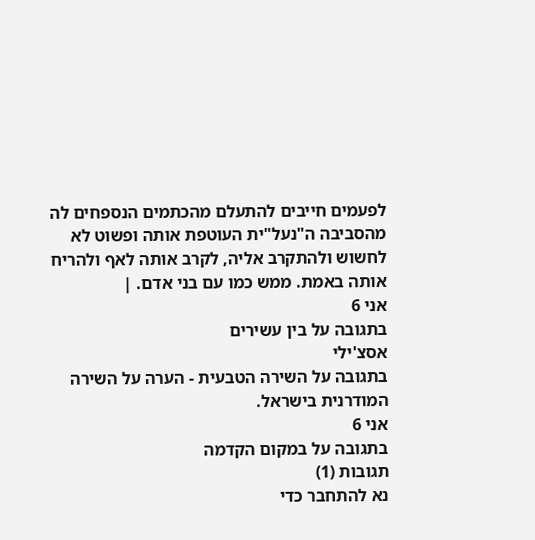לפעמים חייבים להתעלם מהכתמים הנספחים לה מהסביבה ה"נעל"ית העוטפת אותה ופשוט לא לחשוש ולהתקרב אליה, לקרב אותה לאף ולהריח אותה באמת. ממש כמו עם בני אדם. |
אני 6
בתגובה על בין עשירים
אסצ'ילי
בתגובה על השירה הטבעית - הערה על השירה המודרנית בישראל.
אני 6
בתגובה על במקום הקדמה
תגובות (1)
נא להתחבר כדי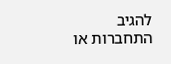להגיב
התחברות או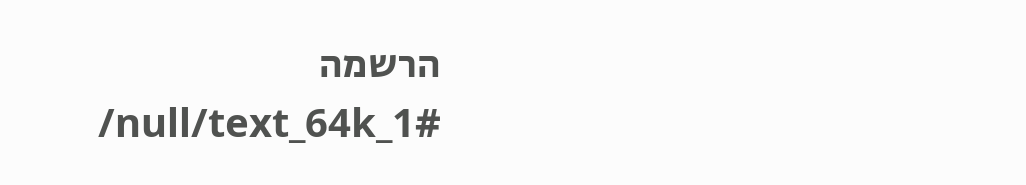הרשמה
/null/text_64k_1#